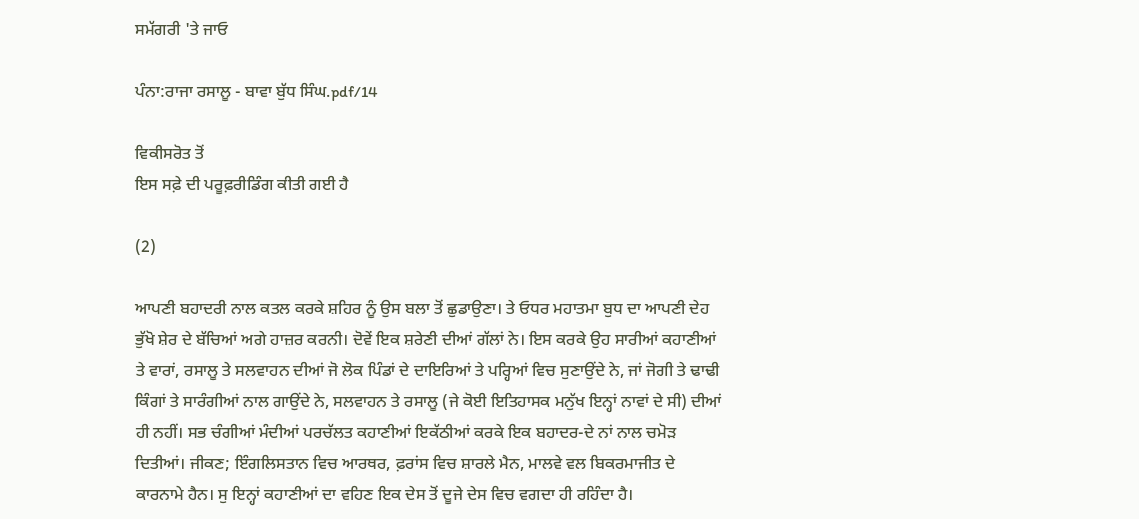ਸਮੱਗਰੀ 'ਤੇ ਜਾਓ

ਪੰਨਾ:ਰਾਜਾ ਰਸਾਲੂ - ਬਾਵਾ ਬੁੱਧ ਸਿੰਘ.pdf/14

ਵਿਕੀਸਰੋਤ ਤੋਂ
ਇਸ ਸਫ਼ੇ ਦੀ ਪਰੂਫ਼ਰੀਡਿੰਗ ਕੀਤੀ ਗਈ ਹੈ

(2)

ਆਪਣੀ ਬਹਾਦਰੀ ਨਾਲ ਕਤਲ ਕਰਕੇ ਸ਼ਹਿਰ ਨੂੰ ਉਸ ਬਲਾ ਤੋਂ ਛੁਡਾਉਣਾ। ਤੇ ਓਧਰ ਮਹਾਤਮਾ ਬੁਧ ਦਾ ਆਪਣੀ ਦੇਹ ਭੁੱਖੋ ਸ਼ੇਰ ਦੇ ਬੱਚਿਆਂ ਅਗੇ ਹਾਜ਼ਰ ਕਰਨੀ। ਦੋਵੇਂ ਇਕ ਸ਼ਰੇਣੀ ਦੀਆਂ ਗੱਲਾਂ ਨੇ। ਇਸ ਕਰਕੇ ਉਹ ਸਾਰੀਆਂ ਕਹਾਣੀਆਂ ਤੇ ਵਾਰਾਂ, ਰਸਾਲੂ ਤੇ ਸਲਵਾਹਨ ਦੀਆਂ ਜੋ ਲੋਕ ਪਿੰਡਾਂ ਦੇ ਦਾਇਰਿਆਂ ਤੇ ਪਰ੍ਹਿਆਂ ਵਿਚ ਸੁਣਾਉਂਦੇ ਨੇ, ਜਾਂ ਜੋਗੀ ਤੇ ਢਾਢੀ ਕਿੰਗਾਂ ਤੇ ਸਾਰੰਗੀਆਂ ਨਾਲ ਗਾਉਂਦੇ ਨੇ, ਸਲਵਾਹਨ ਤੇ ਰਸਾਲੂ (ਜੇ ਕੋਈ ਇਤਿਹਾਸਕ ਮਨੁੱਖ ਇਨ੍ਹਾਂ ਨਾਵਾਂ ਦੇ ਸੀ) ਦੀਆਂ ਹੀ ਨਹੀਂ। ਸਭ ਚੰਗੀਆਂ ਮੰਦੀਆਂ ਪਰਚੱਲਤ ਕਹਾਣੀਆਂ ਇਕੱਠੀਆਂ ਕਰਕੇ ਇਕ ਬਹਾਦਰ-ਦੇ ਨਾਂ ਨਾਲ ਚਮੋੜ ਦਿਤੀਆਂ। ਜੀਕਣ; ਇੰਗਲਿਸਤਾਨ ਵਿਚ ਆਰਥਰ, ਫ਼ਰਾਂਸ ਵਿਚ ਸ਼ਾਰਲੇ ਮੈਨ, ਮਾਲਵੇ ਵਲ ਬਿਕਰਮਾਜੀਤ ਦੇ ਕਾਰਨਾਮੇ ਹੈਨ। ਸੁ ਇਨ੍ਹਾਂ ਕਹਾਣੀਆਂ ਦਾ ਵਹਿਣ ਇਕ ਦੇਸ ਤੋਂ ਦੂਜੇ ਦੇਸ ਵਿਚ ਵਗਦਾ ਹੀ ਰਹਿੰਦਾ ਹੈ।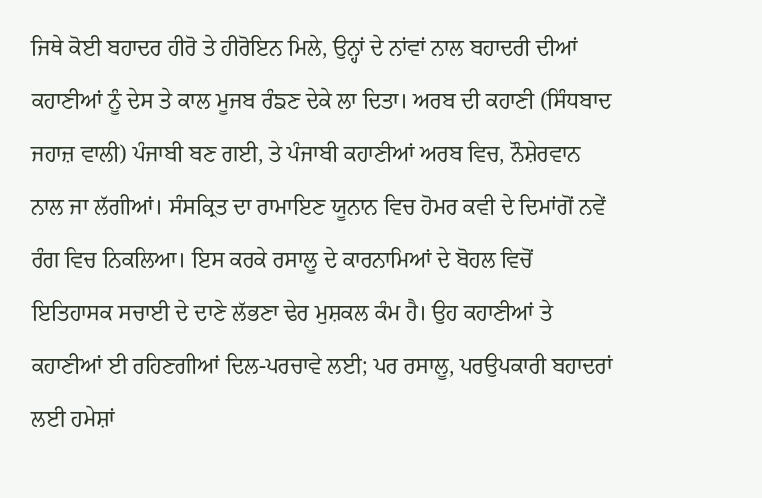ਜਿਥੇ ਕੋਈ ਬਹਾਦਰ ਹੀਰੋ ਤੇ ਹੀਰੋਇਨ ਮਿਲੇ, ਉਨ੍ਹਾਂ ਦੇ ਨਾਂਵਾਂ ਨਾਲ ਬਹਾਦਰੀ ਦੀਆਂ ਕਹਾਣੀਆਂ ਨੂੰ ਦੇਸ ਤੇ ਕਾਲ ਮੂਜਬ ਰੰਙਣ ਦੇਕੇ ਲਾ ਦਿਤਾ। ਅਰਬ ਦੀ ਕਹਾਣੀ (ਸਿੰਧਬਾਦ ਜਹਾਜ਼ ਵਾਲੀ) ਪੰਜਾਬੀ ਬਣ ਗਈ, ਤੇ ਪੰਜਾਬੀ ਕਹਾਣੀਆਂ ਅਰਬ ਵਿਚ, ਨੌਸ਼ੇਰਵਾਨ ਨਾਲ ਜਾ ਲੱਗੀਆਂ। ਸੰਸਕ੍ਰਿਤ ਦਾ ਰਾਮਾਇਣ ਯੂਨਾਨ ਵਿਚ ਹੋਮਰ ਕਵੀ ਦੇ ਦਿਮਾਂਗੋਂ ਨਵੇਂ ਰੰਗ ਵਿਚ ਨਿਕਲਿਆ। ਇਸ ਕਰਕੇ ਰਸਾਲੂ ਦੇ ਕਾਰਨਾਮਿਆਂ ਦੇ ਬੋਹਲ ਵਿਚੋਂ ਇਤਿਹਾਸਕ ਸਚਾਈ ਦੇ ਦਾਣੇ ਲੱਭਣਾ ਢੇਰ ਮੁਸ਼ਕਲ ਕੰਮ ਹੈ। ਉਹ ਕਹਾਣੀਆਂ ਤੇ ਕਹਾਣੀਆਂ ਈ ਰਹਿਣਗੀਆਂ ਦਿਲ-ਪਰਚਾਵੇ ਲਈ; ਪਰ ਰਸਾਲੂ, ਪਰਉਪਕਾਰੀ ਬਹਾਦਰਾਂ ਲਈ ਹਮੇਸ਼ਾਂ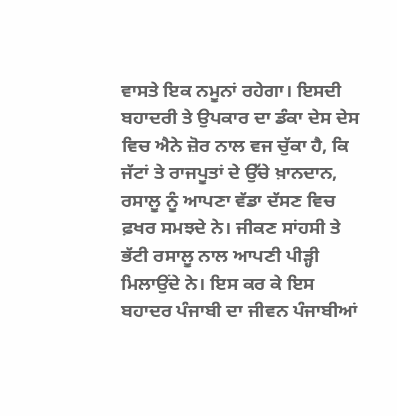ਵਾਸਤੇ ਇਕ ਨਮੂਨਾਂ ਰਹੇਗਾ। ਇਸਦੀ ਬਹਾਦਰੀ ਤੇ ਉਪਕਾਰ ਦਾ ਡੰਕਾ ਦੇਸ ਦੇਸ ਵਿਚ ਐਨੇ ਜ਼ੋਰ ਨਾਲ ਵਜ ਚੁੱਕਾ ਹੈ, ਕਿ ਜੱਟਾਂ ਤੇ ਰਾਜਪੂਤਾਂ ਦੇ ਉੱਚੇ ਖ਼ਾਨਦਾਨ, ਰਸਾਲੂ ਨੂੰ ਆਪਣਾ ਵੱਡਾ ਦੱਸਣ ਵਿਚ ਫ਼ਖਰ ਸਮਝਦੇ ਨੇ। ਜੀਕਣ ਸਾਂਹਸੀ ਤੇ ਭੱਟੀ ਰਸਾਲੂ ਨਾਲ ਆਪਣੀ ਪੀੜ੍ਹੀ ਮਿਲਾਉਂਦੇ ਨੇ। ਇਸ ਕਰ ਕੇ ਇਸ ਬਹਾਦਰ ਪੰਜਾਬੀ ਦਾ ਜੀਵਨ ਪੰਜਾਬੀਆਂ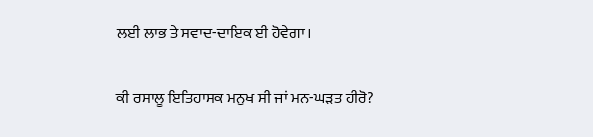ਲਈ ਲਾਭ ਤੇ ਸਵਾਦ-ਦਾਇਕ ਈ ਹੋਵੇਗਾ।

ਕੀ ਰਸਾਲੂ ਇਤਿਹਾਸਕ ਮਨੁਖ ਸੀ ਜਾਂ ਮਨ-ਘੜਤ ਹੀਰੋ?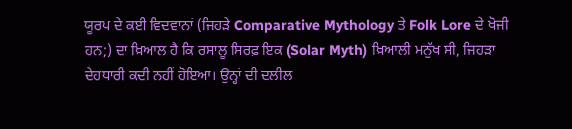ਯੂਰਪ ਦੇ ਕਈ ਵਿਦਵਾਨਾਂ (ਜਿਹੜੇ Comparative Mythology ਤੇ Folk Lore ਦੇ ਖੋਜੀ ਹਨ;) ਦਾ ਖ਼ਿਆਲ ਹੈ ਕਿ ਰਸਾਲੂ ਸਿਰਫ਼ ਇਕ (Solar Myth) ਖ਼ਿਆਲੀ ਮਨੁੱਖ ਸੀ, ਜਿਹੜਾ ਦੇਹਧਾਰੀ ਕਦੀ ਨਹੀਂ ਹੋਇਆ। ਉਨ੍ਹਾਂ ਦੀ ਦਲੀਲ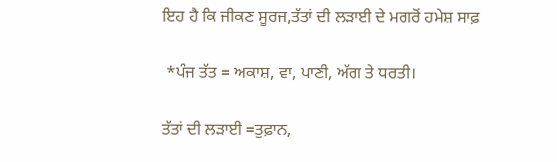ਇਹ ਹੈ ਕਿ ਜੀਕਣ ਸੂਰਜ,ਤੱਤਾਂ ਦੀ ਲੜਾਈ ਦੇ ਮਗਰੋਂ ਹਮੇਸ਼ ਸਾਫ਼

 *ਪੰਜ ਤੱਤ = ਅਕਾਸ਼, ਵਾ, ਪਾਣੀ, ਅੱਗ ਤੇ ਧਰਤੀ।

ਤੱਤਾਂ ਦੀ ਲੜਾਈ =ਤੁਫ਼ਾਨ,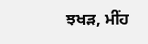ਝਖੜ, ਮੀਂਹ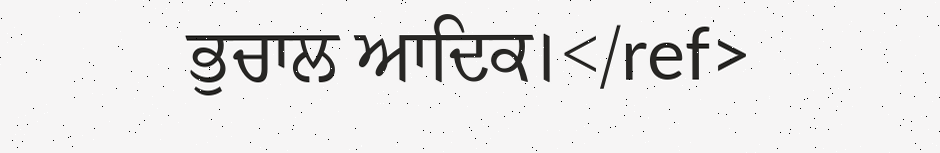ਭੁਚਾਲ ਆਦਿਕ।</ref>